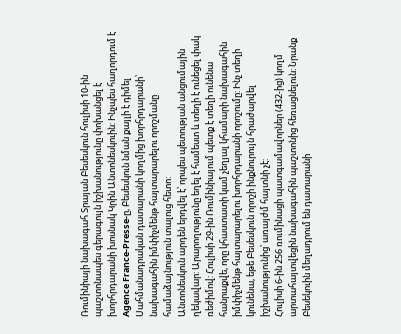Ռումինիայի նախագահ Տրայան Բեսեսկուն հուլիսի 10-ին պաշտոնապես գերագույն իշխանությունը փոխանցել է խորհրդարանի խոսնակ Կրին Անտոնեսկուին: Ինչպես հաղորդում է Agence France-Presse-ը, Բեսեսկուն նման քայլի է դիմել Սահմանադրական դատարանի կողմից խորհրդարանի՝ նախագահին իմփիչմենթ հայտարարելու որոշմանը համաձայնություն տալուց հետո:
Անտոնեսկուն արդեն երդվել է՝ որպես պետության անցումային ղեկավար: Արարողությունը եղել է համեստ և տեղի է ունեցել փակ ռեժիմով: Հուլիսի 29-ին Ռումինիայում պետք է տեղի ունենա հանրաքվե, որը կհաստատի կամ չեղյալ կհամարի նախագահին իմփիչմենթ հայտարարելու խորհրդարանի որոշումը: Ինչ տեղի կունենա, եթե Բեսեսկուն որոշի ինքնուրույն հրաժարվել իշխանությունից՝ առայժմ հայտնի չէ:
Հուլիսի 6-ին 256 ռումինացի պատգամավորներ (432-ից) կողմ արտահայտվեցին նախագահին պաշտոնից հեռացնելուն: Նրանք Բեսեկուին մեղադրում են դատարանի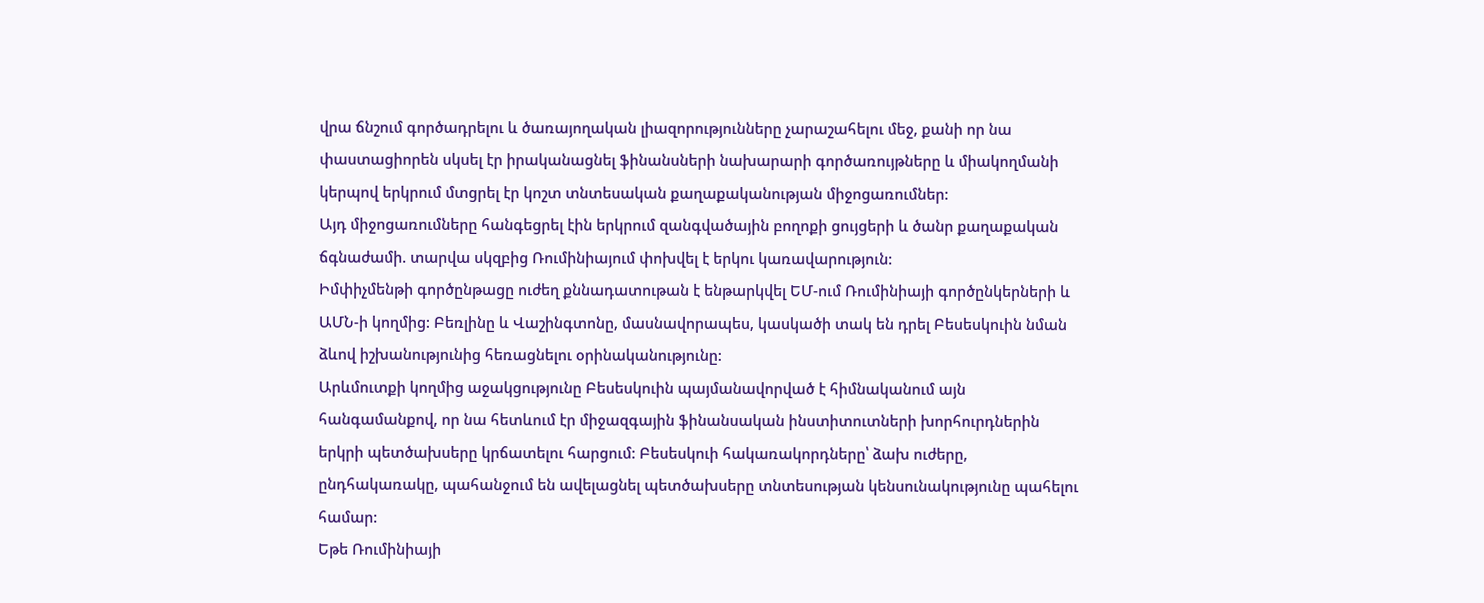վրա ճնշում գործադրելու և ծառայողական լիազորությունները չարաշահելու մեջ, քանի որ նա փաստացիորեն սկսել էր իրականացնել ֆինանսների նախարարի գործառույթները և միակողմանի կերպով երկրում մտցրել էր կոշտ տնտեսական քաղաքականության միջոցառումներ:
Այդ միջոցառումները հանգեցրել էին երկրում զանգվածային բողոքի ցույցերի և ծանր քաղաքական ճգնաժամի. տարվա սկզբից Ռումինիայում փոխվել է երկու կառավարություն:
Իմփիչմենթի գործընթացը ուժեղ քննադատութան է ենթարկվել ԵՄ-ում Ռումինիայի գործընկերների և ԱՄՆ-ի կողմից: Բեռլինը և Վաշինգտոնը, մասնավորապես, կասկածի տակ են դրել Բեսեսկուին նման ձևով իշխանությունից հեռացնելու օրինականությունը:
Արևմուտքի կողմից աջակցությունը Բեսեսկուին պայմանավորված է հիմնականում այն հանգամանքով, որ նա հետևում էր միջազգային ֆինանսական ինստիտուտների խորհուրդներին երկրի պետծախսերը կրճատելու հարցում: Բեսեսկուի հակառակորդները՝ ձախ ուժերը, ընդհակառակը, պահանջում են ավելացնել պետծախսերը տնտեսության կենսունակությունը պահելու համար:
Եթե Ռումինիայի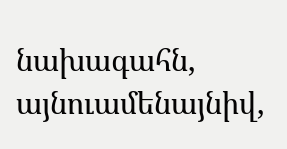նախագահն, այնուամենայնիվ,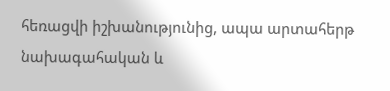հեռացվի իշխանությունից, ապա արտահերթ նախագահական և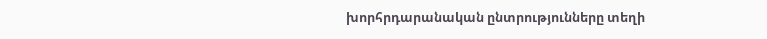խորհրդարանական ընտրությունները տեղի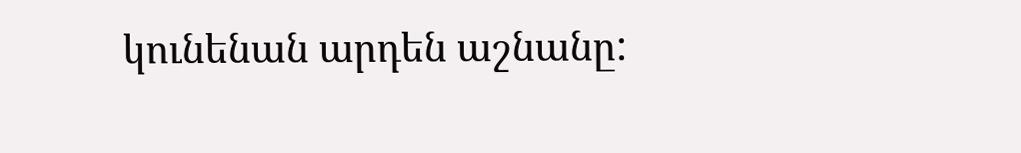կունենան արդեն աշնանը: